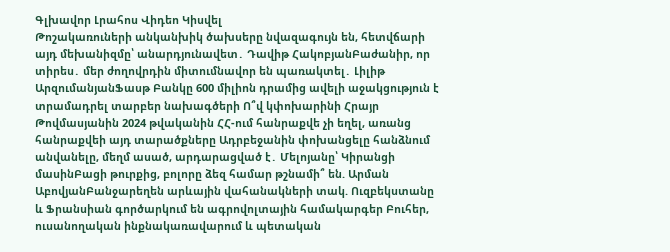Գլխավոր Լրահոս Վիդեո Կիսվել
Թոշակառուների անկանխիկ ծախսերը նվազագույն են, հետվճարի այդ մեխանիզմը՝ անարդյունավետ․ Դավիթ ՀակոբյանԲաժանիր, որ տիրես․ մեր ժողովրդին միտումնավոր են պառակտել․ Լիլիթ ԱրզումանյանՖասթ Բանկը 600 միլիոն դրամից ավելի աջակցություն է տրամադրել տարբեր նախագծերի Ո՞վ կփոխարինի Հրայր Թովմասյանին 2024 թվականին ՀՀ-ում հանրաքվե չի եղել, առանց հանրաքվեի այդ տարածքները Ադրբեջանին փոխանցելը հանձնում անվանելը, մեղմ ասած, արդարացված է․ Մելոյանը՝ Կիրանցի մասինԲացի թուրքից, բոլորը ձեզ համար թշնամի՞ են. Արման ԱբովյանԲանջարեղեն արևային վահանակների տակ. Ուզբեկստանը և Ֆրանսիան գործարկում են ագրովոլտային համակարգեր Բուհեր, ուսանողական ինքնակառավարում և պետական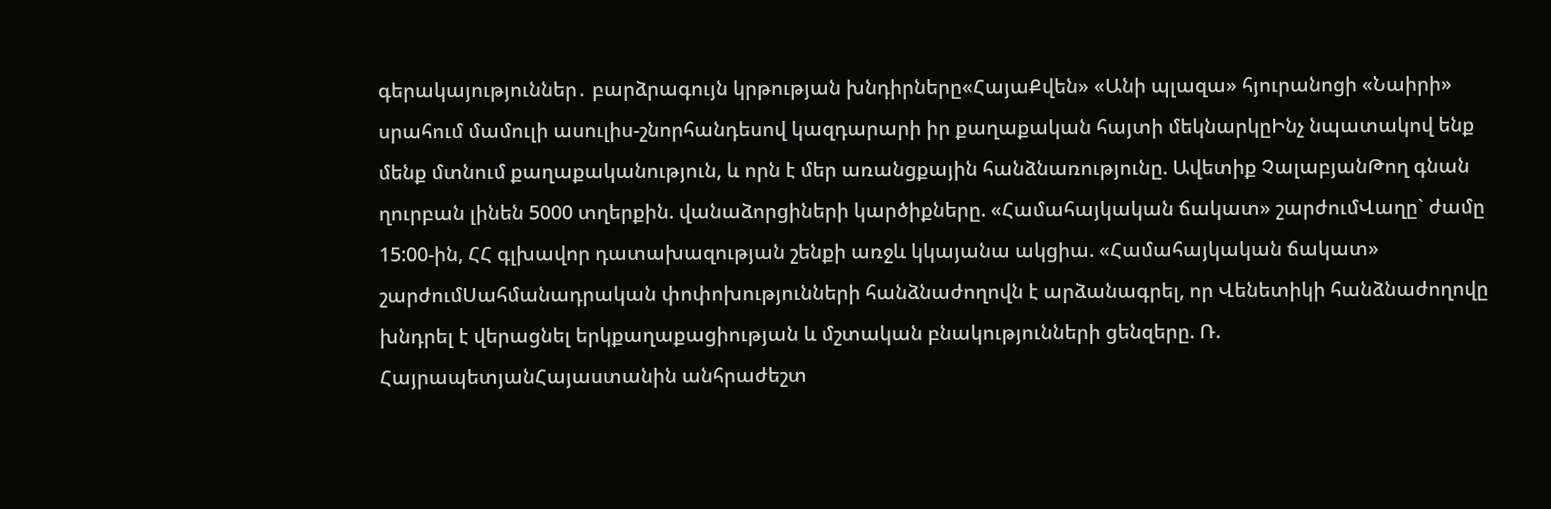գերակայություններ․ բարձրագույն կրթության խնդիրները«ՀայաՔվեն» «Անի պլազա» հյուրանոցի «Նաիրի» սրահում մամուլի ասուլիս-շնորհանդեսով կազդարարի իր քաղաքական հայտի մեկնարկըԻնչ նպատակով ենք մենք մտնում քաղաքականություն, և որն է մեր առանցքային հանձնառությունը. Ավետիք ՉալաբյանԹող գնան ղուրբան լինեն 5000 տղերքին. վանաձորցիների կարծիքները. «Համահայկական ճակատ» շարժումՎաղը` ժամը 15:00-ին, ՀՀ գլխավոր դատախազության շենքի առջև կկայանա ակցիա. «Համահայկական ճակատ» շարժումՍահմանադրական փոփոխությունների հանձնաժողովն է արձանագրել, որ Վենետիկի հանձնաժողովը խնդրել է վերացնել երկքաղաքացիության և մշտական բնակությունների ցենզերը. Ռ. ՀայրապետյանՀայաստանին անհրաժեշտ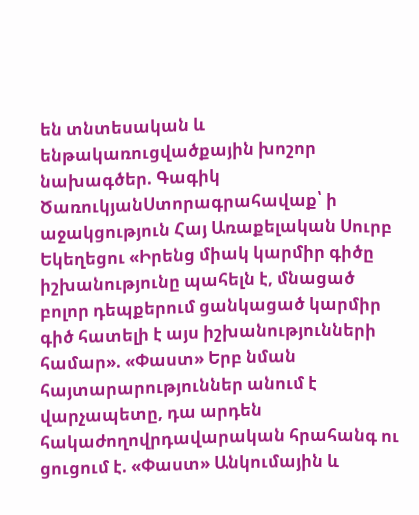են տնտեսական և ենթակառուցվածքային խոշոր նախագծեր. Գագիկ ԾառուկյանՍտորագրահավաք՝ ի աջակցություն Հայ Առաքելական Սուրբ Եկեղեցու «Իրենց միակ կարմիր գիծը իշխանությունը պահելն է, մնացած բոլոր դեպքերում ցանկացած կարմիր գիծ հատելի է այս իշխանությունների համար». «Փաստ» Երբ նման հայտարարություններ անում է վարչապետը, դա արդեն հակաժողովրդավարական հրահանգ ու ցուցում է. «Փաստ» Անկումային և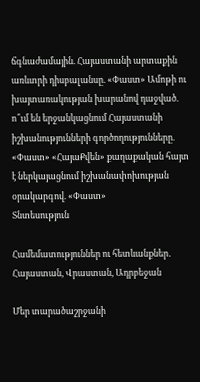ճգնաժամային. Հայաստանի արտաքին առևտրի դիսբալանսը. «Փաստ» Ամոթի ու խայտառակության խարանով դաջված. ո՞ւմ են երջանկացնում Հայաստանի իշխանությունների գործողությունները. «Փաստ» «ՀայաՔվեն» քաղաքական հայտ է ներկայացնում իշխանափոխության օրակարգով. «Փաստ»
Տնտեսություն

Համեմատություններ ու հետևանքներ․ Հայաստան, Վրաստան, Ադրբեջան

Մեր տարածաշրջանի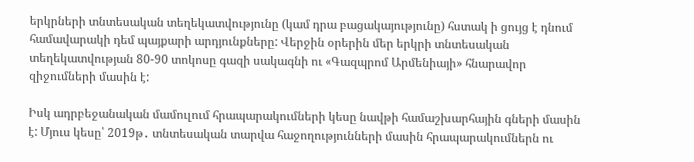երկրների տնտեսական տեղեկատվությունը (կամ դրա բացակայությունը) հստակ ի ցույց է դնում համավարակի դեմ պայքարի արդյունքները: Վերջին օրերին մեր երկրի տնտեսական տեղեկատվության 80-90 տոկոսը գազի սակագնի ու «Գազպրոմ Արմենիայի» հնարավոր զիջումների մասին է:

Իսկ ադրբեջանական մամուլում հրապարակումների կեսը նավթի համաշխարհային գների մասին է: Մյուս կեսը՝ 2019թ․ տնտեսական տարվա հաջողությունների մասին հրապարակումներն ու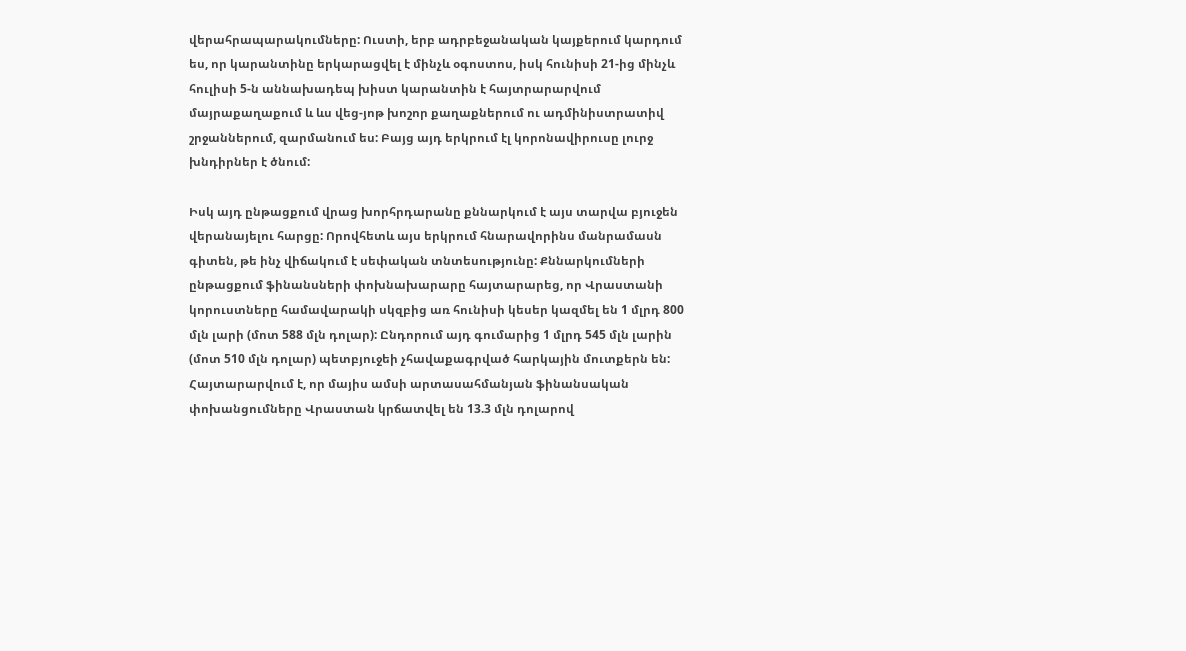վերահրապարակումները: Ուստի, երբ ադրբեջանական կայքերում կարդում ես, որ կարանտինը երկարացվել է մինչև օգոստոս, իսկ հունիսի 21-ից մինչև հուլիսի 5-ն աննախադեպ խիստ կարանտին է հայտրարարվում մայրաքաղաքում և ևս վեց-յոթ խոշոր քաղաքներում ու ադմինիստրատիվ շրջաններում, զարմանում ես: Բայց այդ երկրում էլ կորոնավիրուսը լուրջ խնդիրներ է ծնում:

Իսկ այդ ընթացքում վրաց խորհրդարանը քննարկում է այս տարվա բյուջեն վերանայելու հարցը: Որովհետև այս երկրում հնարավորինս մանրամասն գիտեն, թե ինչ վիճակում է սեփական տնտեսությունը: Քննարկումների ընթացքում ֆինանսների փոխնախարարը հայտարարեց, որ Վրաստանի կորուստները համավարակի սկզբից առ հունիսի կեսեր կազմել են 1 մլրդ 800 մլն լարի (մոտ 588 մլն դոլար): Ընդորում այդ գումարից 1 մլրդ 545 մլն լարին (մոտ 510 մլն դոլար) պետբյուջեի չհավաքագրված հարկային մուտքերն են: Հայտարարվում է, որ մայիս ամսի արտասահմանյան ֆինանսական փոխանցումները Վրաստան կրճատվել են 13.3 մլն դոլարով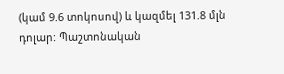(կամ 9.6 տոկոսով) և կազմել 131.8 մլն դոլար: Պաշտոնական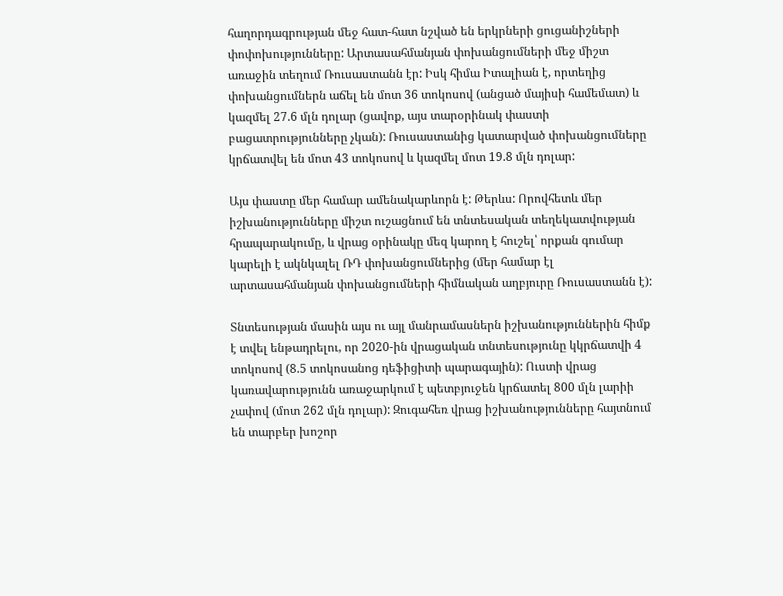հաղորդագրության մեջ հատ-հատ նշված են երկրների ցուցանիշների փոփոխությունները: Արտասահմանյան փոխանցումների մեջ միշտ առաջին տեղում Ռուսաստանն էր: Իսկ հիմա Իտալիան է, որտեղից փոխանցումներն աճել են մոտ 36 տոկոսով (անցած մայիսի համեմատ) և կազմել 27.6 մլն դոլար (ցավոք, այս տարօրինակ փաստի բացատրությունները չկան): Ռուսաստանից կատարված փոխանցումները կրճատվել են մոտ 43 տոկոսով և կազմել մոտ 19.8 մլն դոլար:

Այս փաստը մեր համար ամենակարևորն է: Թերևս: Որովհետև մեր իշխանությունները միշտ ուշացնում են տնտեսական տեղեկատվության հրապարակումը, և վրաց օրինակը մեզ կարող է հուշել՝ որքան գումար կարելի է ակնկալել ՌԴ փոխանցումներից (մեր համար էլ արտասահմանյան փոխանցումների հիմնական աղբյուրը Ռուսաստանն է):

Տնտեսության մասին այս ու այլ մանրամասներն իշխանություններին հիմք է տվել ենթադրելու, որ 2020-ին վրացական տնտեսությունը կկրճատվի 4 տոկոսով (8.5 տոկոսանոց դեֆիցիտի պարագային): Ուստի վրաց կառավարությունն առաջարկում է պետբյուջեն կրճատել 800 մլն լարիի չափով (մոտ 262 մլն դոլար): Զուգահեռ վրաց իշխանությունները հայտնում են տարբեր խոշոր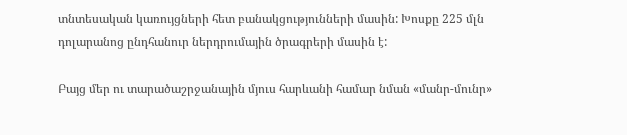տնտեսական կառույցների հետ բանակցությունների մասին: Խոսքը 225 մլն դոլարանոց ընդհանուր ներդրումային ծրագրերի մասին է:

Բայց մեր ու տարածաշրջանային մյուս հարևանի համար նման «մանր-մունր»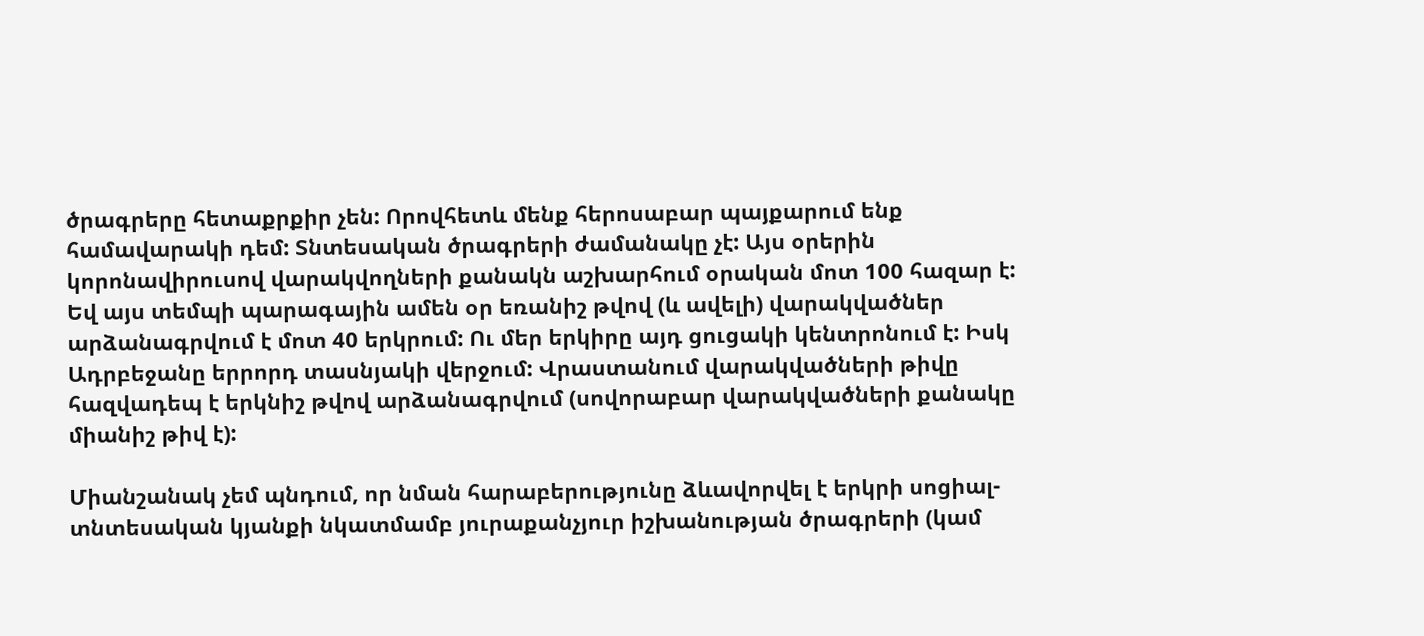ծրագրերը հետաքրքիր չեն: Որովհետև մենք հերոսաբար պայքարում ենք համավարակի դեմ: Տնտեսական ծրագրերի ժամանակը չէ: Այս օրերին կորոնավիրուսով վարակվողների քանակն աշխարհում օրական մոտ 100 հազար է: Եվ այս տեմպի պարագային ամեն օր եռանիշ թվով (և ավելի) վարակվածներ արձանագրվում է մոտ 40 երկրում: Ու մեր երկիրը այդ ցուցակի կենտրոնում է: Իսկ Ադրբեջանը երրորդ տասնյակի վերջում: Վրաստանում վարակվածների թիվը հազվադեպ է երկնիշ թվով արձանագրվում (սովորաբար վարակվածների քանակը միանիշ թիվ է):

Միանշանակ չեմ պնդում, որ նման հարաբերությունը ձևավորվել է երկրի սոցիալ-տնտեսական կյանքի նկատմամբ յուրաքանչյուր իշխանության ծրագրերի (կամ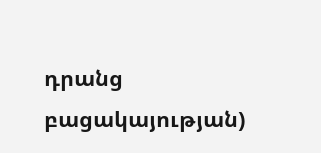դրանց բացակայության)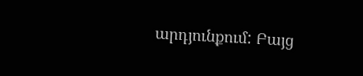արդյունքում: Բայց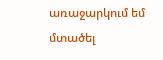առաջարկում եմ մտածել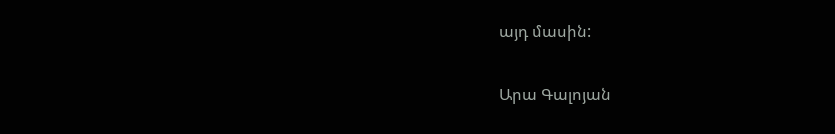այդ մասին:

Արա Գալոյան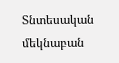Տնտեսական մեկնաբան